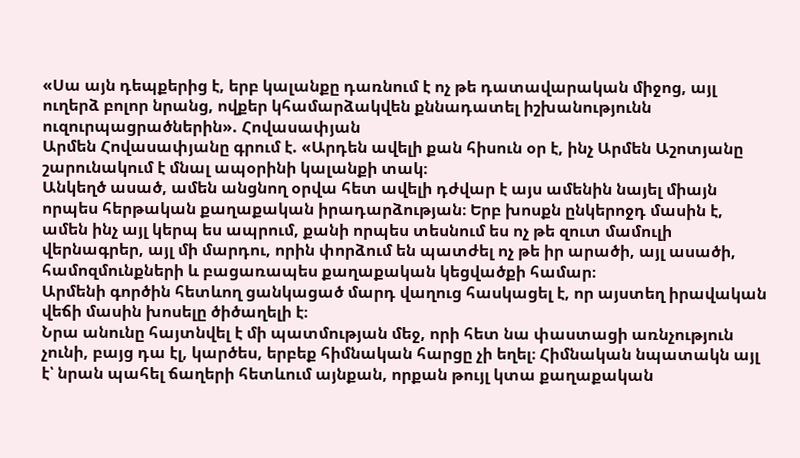«Սա այն դեպքերից է, երբ կալանքը դառնում է ոչ թե դատավարական միջոց, այլ ուղերձ բոլոր նրանց, ովքեր կհամարձակվեն քննադատել իշխանությունն ուզուրպացրածներին». Հովասափյան
Արմեն Հովասափյանը գրում է. «Արդեն ավելի քան հիսուն օր է, ինչ Արմեն Աշոտյանը շարունակում է մնալ ապօրինի կալանքի տակ։
Անկեղծ ասած, ամեն անցնող օրվա հետ ավելի դժվար է այս ամենին նայել միայն որպես հերթական քաղաքական իրադարձության։ Երբ խոսքն ընկերոջդ մասին է, ամեն ինչ այլ կերպ ես ապրում, քանի որպես տեսնում ես ոչ թե զուտ մամուլի վերնագրեր, այլ մի մարդու, որին փորձում են պատժել ոչ թե իր արածի, այլ ասածի, համոզմունքների և բացառապես քաղաքական կեցվածքի համար։
Արմենի գործին հետևող ցանկացած մարդ վաղուց հասկացել է, որ այստեղ իրավական վեճի մասին խոսելը ծիծաղելի է։
Նրա անունը հայտնվել է մի պատմության մեջ, որի հետ նա փաստացի առնչություն չունի, բայց դա էլ, կարծես, երբեք հիմնական հարցը չի եղել։ Հիմնական նպատակն այլ է՝ նրան պահել ճաղերի հետևում այնքան, որքան թույլ կտա քաղաքական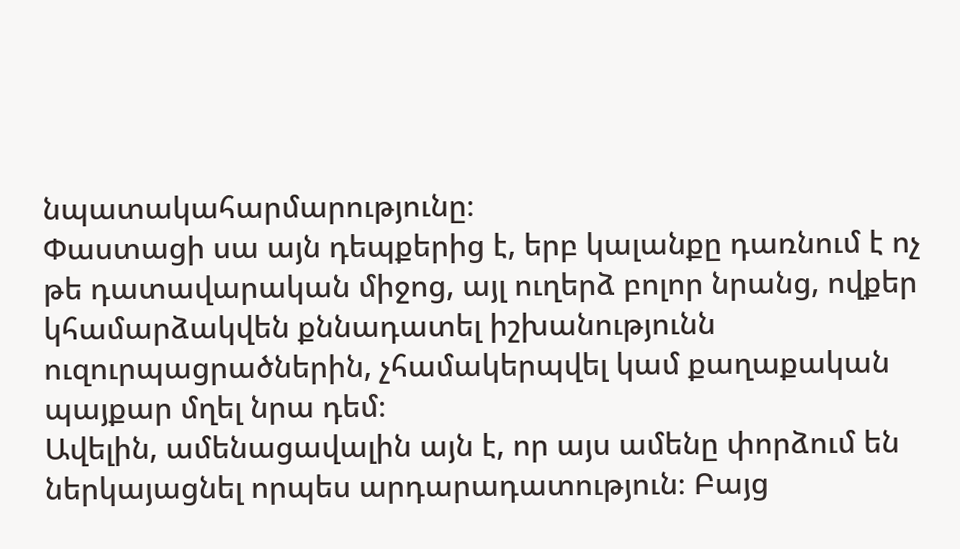նպատակահարմարությունը։
Փաստացի սա այն դեպքերից է, երբ կալանքը դառնում է ոչ թե դատավարական միջոց, այլ ուղերձ բոլոր նրանց, ովքեր կհամարձակվեն քննադատել իշխանությունն ուզուրպացրածներին, չհամակերպվել կամ քաղաքական պայքար մղել նրա դեմ։
Ավելին, ամենացավալին այն է, որ այս ամենը փորձում են ներկայացնել որպես արդարադատություն։ Բայց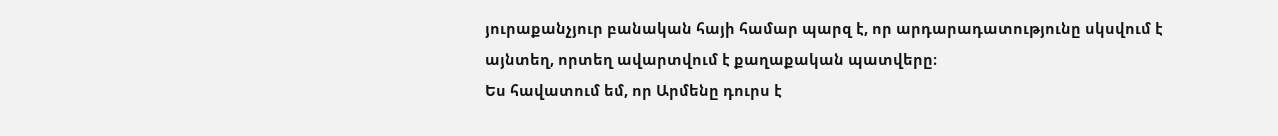յուրաքանչյուր բանական հայի համար պարզ է, որ արդարադատությունը սկսվում է այնտեղ, որտեղ ավարտվում է քաղաքական պատվերը։
Ես հավատում եմ, որ Արմենը դուրս է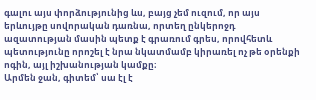գալու այս փորձությունից ևս, բայց չեմ ուզում, որ այս երևույթը սովորական դառնա, որտեղ ընկերոջդ ազատության մասին պետք է գրառում գրես, որովհետև պետությունը որոշել է նրա նկատմամբ կիրառել ոչ թե օրենքի ոգին, այլ իշխանության կամքը։
Արմեն ջան, գիտեմ՝ սա էլ է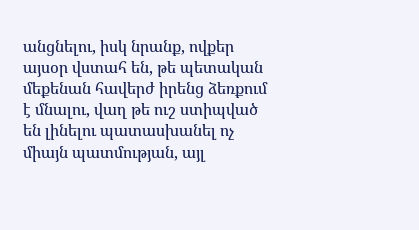անցնելու, իսկ նրանք, ովքեր այսօր վստահ են, թե պետական մեքենան հավերժ իրենց ձեռքում է մնալու, վաղ թե ուշ ստիպված են լինելու պատասխանել ոչ միայն պատմության, այլ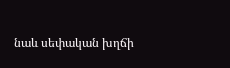նաև սեփական խղճի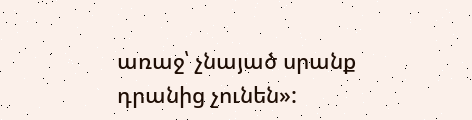առաջ՝ չնայած սրանք դրանից չունեն»: